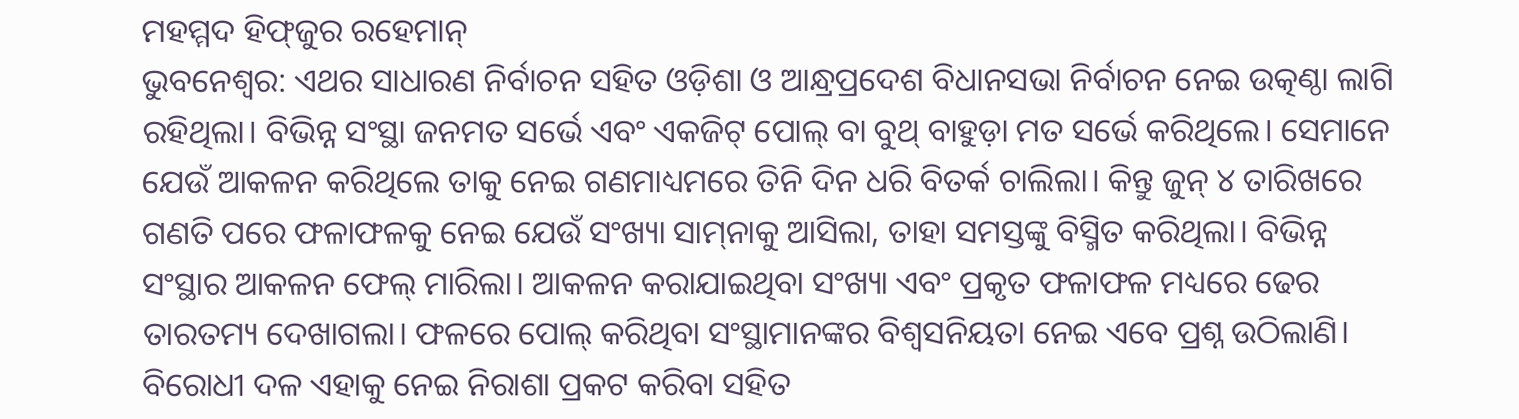ମହମ୍ମଦ ହିଫ୍‌ଜୁର ରହେମାନ୍‌
ଭୁବନେଶ୍ବର: ଏଥର ସାଧାରଣ ନିର୍ବାଚନ ସହିତ ଓଡ଼ିଶା ଓ ଆନ୍ଧ୍ରପ୍ରଦେଶ ବିଧାନସଭା ନିର୍ବାଚନ ନେଇ ଉତ୍କଣ୍ଠା ଲାଗି ରହିଥିଲା। ବିଭିନ୍ନ ସଂସ୍ଥା ଜନମତ ସର୍ଭେ ଏବଂ ଏକଜିଟ୍ ପୋଲ୍ ବା ବୁଥ୍ ବାହୁଡ଼ା ମତ ସର୍ଭେ କରିଥିଲେ। ସେମାନେ ଯେଉଁ ଆକଳନ କରିଥିଲେ ତାକୁ ନେଇ ଗଣମାଧ୍ୟମରେ ତିନି ଦିନ ଧରି ବିତର୍କ ଚାଲିଲା। କିନ୍ତୁ ଜୁନ୍ ୪ ତାରିଖରେ ଗଣତି ପରେ ଫଳାଫଳକୁ ନେଇ ଯେଉଁ ସଂଖ୍ୟା ସାମ୍‌ନାକୁ ଆସିଲା, ତାହା ସମସ୍ତଙ୍କୁ ବିସ୍ମିତ କରିଥିଲା। ବିଭିନ୍ନ ସଂସ୍ଥାର ଆକଳନ ଫେଲ୍ ମାରିଲା। ଆକଳନ କରାଯାଇଥିବା ସଂଖ୍ୟା ଏବଂ ପ୍ରକୃତ ଫଳାଫଳ ମଧ୍ୟରେ ଢେର ତାରତମ୍ୟ ଦେଖାଗଲା। ଫଳରେ ପୋଲ୍ କରିଥିବା ସଂସ୍ଥାମାନଙ୍କର ବିଶ୍ବସନିୟତା ନେଇ ଏବେ ପ୍ରଶ୍ନ ଉଠିଲାଣି। ବିରୋଧୀ ଦଳ ଏହାକୁ ନେଇ ନିରାଶା ପ୍ରକଟ କରିବା ସହିତ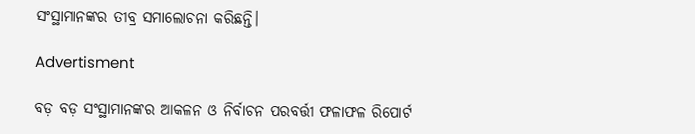ସଂସ୍ଥାମାନଙ୍କର ତୀବ୍ର ସମାଲୋଚନା କରିଛନ୍ତି।

Advertisment

ବଡ଼ ବଡ଼ ସଂସ୍ଥାମାନଙ୍କର ଆକଳନ ଓ ନିର୍ବାଚନ ପରବର୍ତ୍ତୀ ଫଳାଫଳ ରିପୋର୍ଟ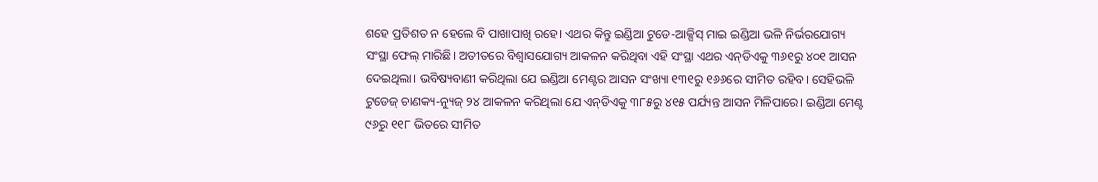ଶହେ ପ୍ରତିଶତ ନ ହେଲେ ବି ପାଖାପାଖି ରହେ। ଏଥର କିନ୍ତୁ ଇଣ୍ଡିଆ ଟୁଡେ-ଆକ୍ସିସ୍ ମାଇ ଇଣ୍ଡିଆ ଭଳି ନିର୍ଭରଯୋଗ୍ୟ ସଂସ୍ଥା ଫେଲ୍ ମାରିଛି। ଅତୀତରେ ବିଶ୍ବାସଯୋଗ୍ୟ ଆକଳନ କରିଥିବା ଏହି ସଂସ୍ଥା ଏଥର ଏନ୍‌ଡିଏକୁ ୩୬୧ରୁ ୪୦୧ ଆସନ ଦେଇଥିଲା। ଭବିଷ୍ୟବାଣୀ କରିଥିଲା ଯେ ଇଣ୍ଡିଆ ମେଣ୍ଟର ଆସନ ସଂଖ୍ୟା ୧୩୧ରୁ ୧୬୬ରେ ସୀମିତ ରହିବ। ସେହିଭଳି ଟୁଡେଜ୍ ଚାଣକ୍ୟ-ନ୍ୟୁଜ୍ ୨୪ ଆକଳନ କରିଥିଲା ଯେ ଏନ୍‌ଡିଏକୁ ୩୮୫ରୁ ୪୧୫ ପର୍ଯ୍ୟନ୍ତ ଆସନ ମିଳିପାରେ। ଇଣ୍ଡିଆ ମେଣ୍ଟ ୯୬ରୁ ୧୧୮ ଭିତରେ ସୀମିତ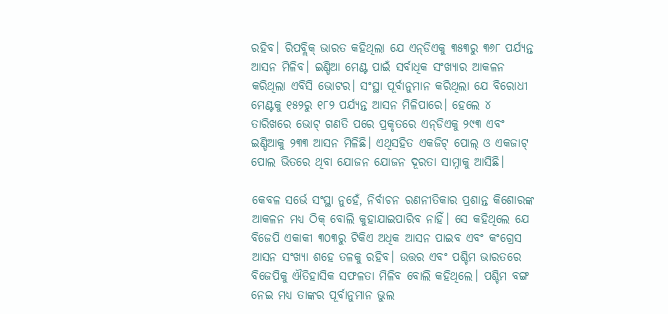ରହିବ। ରିପବ୍ଲିକ୍‌ ଭାରତ କହିଥିଲା ଯେ ଏନ୍‌ଡିଏକୁ ୩୫୩ରୁ ୩୬୮ ପର୍ଯ୍ୟନ୍ତ ଆସନ ମିଳିବ। ଇଣ୍ଡିଆ ମେଣ୍ଟ ପାଇଁ ସର୍ବାଧିକ ସଂଖ୍ୟାର ଆକଳନ କରିଥିଲା ଏବିସି ଭୋଟର। ସଂସ୍ଥା ପୂର୍ବାନୁମାନ କରିଥିଲା ଯେ ବିରୋଧୀ ମେଣ୍ଟକୁ ୧୫୨ରୁ ୧୮୨ ପର୍ଯ୍ୟନ୍ତ ଆସନ ମିଳିପାରେ। ହେଲେ ୪ ତାରିଖରେ ଭୋଟ୍‌ ଗଣତି ପରେ ପ୍ରକୃତରେ ଏନ୍‌ଡିଏକୁ ୨୯୩ ଏବଂ ଇଣ୍ଡିଆକୁ ୨୩୩ ଆସନ ମିଳିଛି। ଏଥିସହିତ ଏକଜିଟ୍ ପୋଲ୍ ଓ ଏକଜାଟ୍ ପୋଲ ଭିତରେ ଥିବା ଯୋଜନ ଯୋଜନ ଦୂରତା ସାମ୍ନାକୁ ଆସିଛି।

କେବଳ ସର୍ଭେ ସଂସ୍ଥା ନୁହେଁ, ନିର୍ବାଚନ ରଣନୀତିକାର ପ୍ରଶାନ୍ତ କିଶୋରଙ୍କ ଆକଳନ ମଧ୍ୟ ଠିକ୍ ବୋଲି କୁହାଯାଇପାରିବ ନାହିଁ। ସେ କହିଥିଲେ ଯେ ବିଜେପି ଏକାକୀ ୩୦୩ରୁ ଟିକିଏ ଅଧିକ ଆସନ ପାଇବ ଏବଂ କଂଗ୍ରେସ ଆସନ ସଂଖ୍ୟା ଶହେ ତଳକୁ ରହିବ। ଉତ୍ତର ଏବଂ ପଶ୍ଚିମ ଭାରତରେ ବିଜେପିକୁ ଐତିହାସିକ ସଫଳତା ମିଳିବ ବୋଲି କହିଥିଲେ। ପଶ୍ଚିମ ବଙ୍ଗ ନେଇ ମଧ୍ୟ ତାଙ୍କର ପୂର୍ବାନୁମାନ ଭୁଲ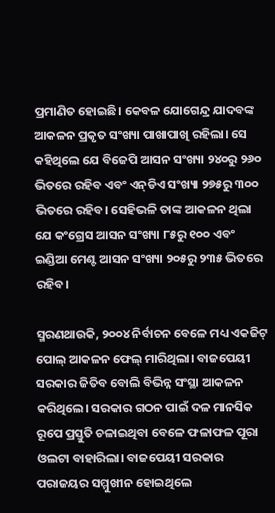ପ୍ରମାଣିତ ହୋଇଛି। କେବଳ ଯୋଗେନ୍ଦ୍ର ଯାଦବଙ୍କ ଆକଳନ ପ୍ରକୃତ ସଂଖ୍ୟା ପାଖାପାଖି ରହିଲା। ‌ସେ କହିଥିଲେ ଯେ ବିଜେପି ଆସନ ସଂଖ୍ୟା ୨୪୦ରୁ ୨୬୦ ଭିତରେ ରହିବ ଏବଂ ଏନ୍‌ଡିଏ ସଂଖ୍ୟା ୨୭୫ରୁ ୩୦୦ ଭିତରେ ରହିବ। ସେହିଭଳି ତାଙ୍କ ଆକଳନ ଥିଲା ଯେ କଂଗ୍ରେସ ଆସନ ସଂଖ୍ୟା ୮୫ରୁ ୧୦୦ ଏବଂ ଇଣ୍ଡିଆ ମେଣ୍ଟ ଆସନ ସଂଖ୍ୟା ୨୦୫ରୁ ୨୩୫ ଭିତରେ ରହିବ।

ସ୍ମରଣଥାଉକି, ୨୦୦୪ ନିର୍ବାଚନ ବେଳେ ମଧ୍ୟ ଏକଜିଟ୍ ପୋଲ୍ ଆକଳନ ଫେଲ୍ ମାରିଥିଲା। ବାଜପେୟୀ ସରକାର ଜିତିବ ବୋଲି ବିଭିନ୍ନ ସଂସ୍ଥା ଆକଳନ କରିଥିଲେ। ସରକାର ଗଠନ ପାଇଁ ଦଳ ମାନସିକ ରୂପେ ପ୍ରସ୍ତୁତି ଚଳାଇଥିବା ବେଳେ ଫଳାଫଳ ପୂରା ଓଲଟା ବାହାରିଲା। ବାଜପେୟୀ ସରକାର ପରାଜୟର ସମ୍ମୁଖୀନ ହୋଇଥିଲେ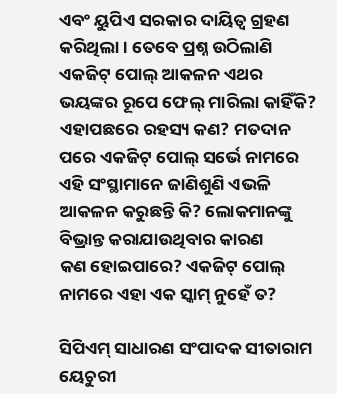ଏବଂ ୟୁପିଏ ସରକାର ଦାୟିତ୍ବ ଗ୍ରହଣ କରିଥିଲା। ତେବେ ପ୍ରଶ୍ନ ଉଠିଲାଣି ଏକଜିଟ୍ ପୋଲ୍ ଆକଳନ ଏଥର ଭୟଙ୍କର ରୂପେ ଫେଲ୍ ମାରିଲା କାହିଁକି? ଏହାପଛରେ ରହସ୍ୟ କଣ? ମତଦାନ ପରେ ଏକଜିଟ୍ ପୋଲ୍ ସର୍ଭେ ନାମରେ ଏହି ସଂସ୍ଥାମାନେ ଜାଣିଶୁଣି ଏଭଳି ଆକଳନ କରୁଛନ୍ତି କି? ଲୋକମାନଙ୍କୁ ବିଭ୍ରାନ୍ତ କରାଯାଉଥିବାର କାରଣ କଣ ‌ହୋଇପାରେ? ଏକଜିଟ୍ ପୋଲ୍ ନାମରେ ଏହା ଏକ ସ୍କାମ୍ ନୁହେଁ ତ?

ସିପିଏମ୍ ସାଧାରଣ ସଂପାଦକ ସୀତାରାମ ୟେଚୁରୀ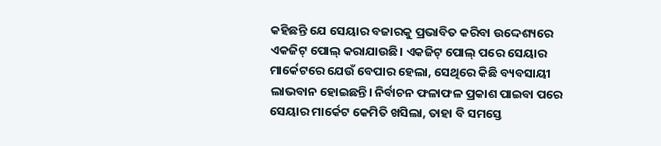କହିଛନ୍ତି ଯେ ସେୟାର ବଜାର‌କୁ ପ୍ରଭାବିତ କରିବା ଉଦ୍ଦେଶ୍ୟରେ ଏକଜିଟ୍ ପୋଲ୍ କରାଯାଉଛି। ଏକଜିଟ୍ ପୋଲ୍ ପରେ ସେୟାର ମାର୍କେଟରେ ଯେଉଁ ବେପାର ହେଲା, ସେଥିରେ କିଛି ବ୍ୟବସାୟୀ ଲାଭବାନ ହୋଇଛନ୍ତି। ନିର୍ବାଚନ ଫଳାଫଳ ପ୍ରକାଶ ପାଇବ‌ା ପରେ ସେୟାର ମାର୍କେଟ କେମିତି ଖସିଲା, ତାହା ବି ସମ‌ସ୍ତେ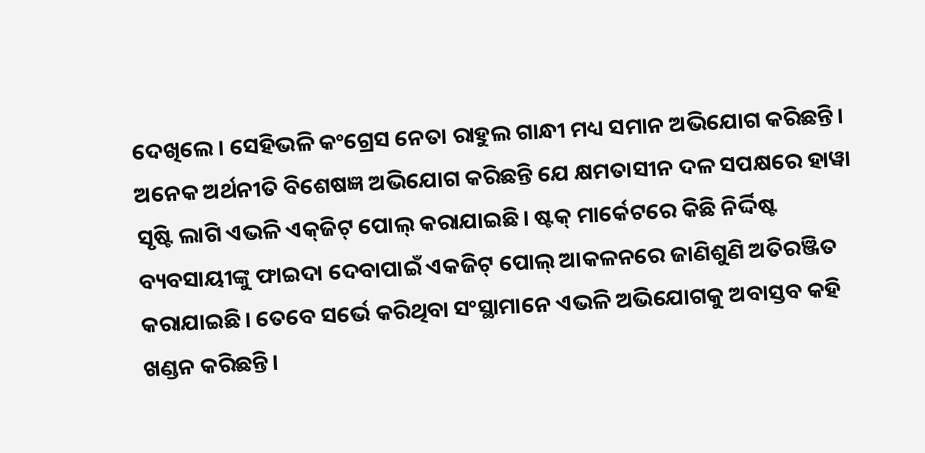ଦେଖିଲେ। ସେହିଭଳି କଂଗ୍ରେସ ନେତା ରାହୁଲ ଗାନ୍ଧୀ ମଧ୍ୟ ସମାନ ଅଭିଯୋଗ କରିଛନ୍ତି। ଅନେକ ଅର୍ଥନୀତି ବିଶେଷଜ୍ଞ ଅଭିଯୋଗ କରିଛନ୍ତି ଯେ କ୍ଷମତାସୀନ ଦଳ ସପକ୍ଷରେ ହାୱା ସୃଷ୍ଟି ଲାଗି ଏଭଳି ଏକ୍‌ଜିଟ୍ ପୋଲ୍ କରାଯାଇଛି। ଷ୍ଟକ୍ ମାର୍କେଟରେ କିଛି ନିର୍ଦ୍ଦିଷ୍ଟ ବ୍ୟବସାୟୀଙ୍କୁ ଫାଇଦା ଦେବାପାଇଁ ଏକଜିଟ୍ ପୋଲ୍ ଆକଳନରେ ଜାଣିଶୁଣି ଅତିରଞ୍ଜିତ କରାଯାଇଛି। ତେବେ ‌ସର୍ଭେ କରିଥିବା ସଂସ୍ଥାମାନେ ଏଭଳି ଅଭିଯୋଗକୁ ଅବାସ୍ତବ କହି ଖଣ୍ଡନ କରିଛନ୍ତି।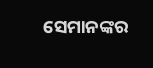ସେମାନଙ୍କର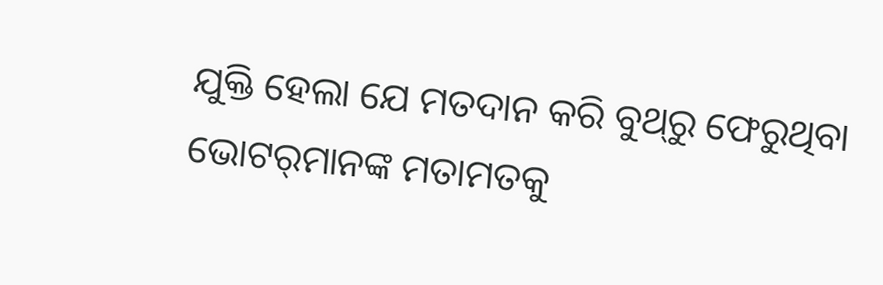ଯୁକ୍ତି ହେଲା ‌ଯେ ମତଦାନ କରି ବୁଥ୍‌ରୁ ଫେରୁଥିବା ଭୋଟର୍‌ମାନଙ୍କ ମତାମତକୁ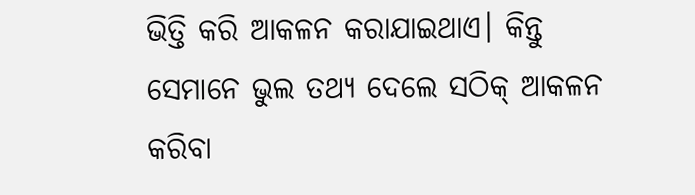ଭିତ୍ତି କରି ଆକଳନ କରାଯାଇଥାଏ। କିନ୍ତୁ ସେମାନେ ଭୁଲ ତଥ୍ୟ ଦେଲେ ସଠିକ୍‌ ଆକଳନ କରିବା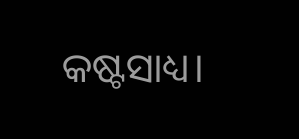କଷ୍ଟସାଧ୍ୟ।